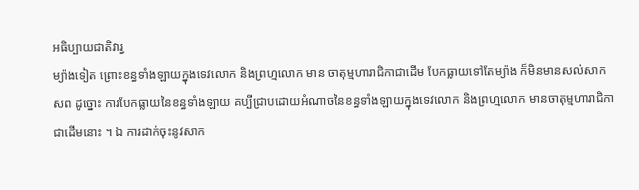អធិប្បាយជាតិវារ្វ
ម្យ៉ាងទៀត ព្រោះខន្ធទាំងឡាយក្នុងទេវលោក និងព្រហ្មលោក មាន ចាតុម្មហារាជិកាជាដើម បែកធ្លាយទៅតែម្យ៉ាង ក៏មិនមានសល់សាកសព ដូច្នោះ ការបែកធ្លាយនៃខន្ធទាំងឡាយ គប្បីជ្រាបដោយអំណាចនៃខន្ធទាំងឡាយក្នុងទេវលោក និងព្រហ្មលោក មានចាតុម្មហារាជិកាជាដើមនោះ ។ ឯ ការដាក់ចុះនូវសាក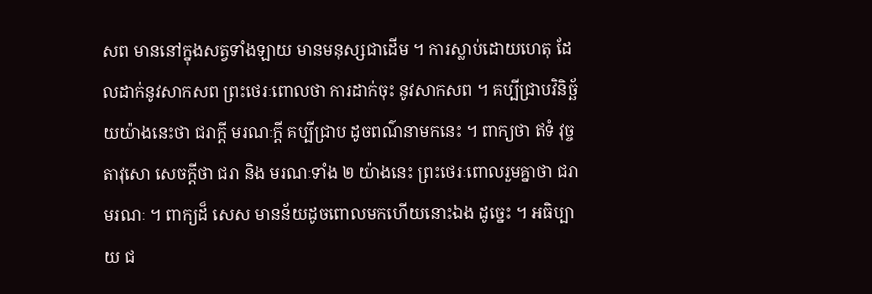សព មាននៅក្នុងសត្វទាំងឡាយ មានមនុស្សជាដើម ។ ការស្លាប់ដោយហេតុ ដែលដាក់នូវសាកសព ព្រះថេរៈពោលថា ការដាក់ចុះ នូវសាកសព ។ គប្បីជ្រាបវិនិច្ឆ័យយ៉ាងនេះថា ជរាក្តី មរណៈក្តី គប្បីជ្រាប ដូចពណ៌នាមកនេះ ។ ពាក្យថា ឥទំ វុច្ចតាវុសោ សេចក្តីថា ជរា និង មរណៈទាំង ២ យ៉ាងនេះ ព្រះថេរៈពោលរួមគ្នាថា ជរាមរណៈ ។ ពាក្យដ៏ សេស មានន័យដូចពោលមកហើយនោះឯង ដូច្នេះ ។ អធិប្បាយ ជ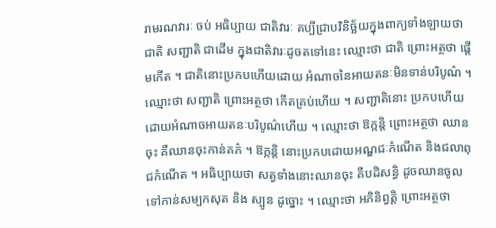រាមរណវារៈ ចប់ អធិប្បាយ ជាតិវារៈ គប្បីជ្រាបវិនិច្ឆ័យក្នុងពាក្យទាំងឡាយថា ជាតិ សញ្ជាតិ ជាដើម ក្នុងជាតិវារៈដូចតទៅនេះ ឈ្មោះថា ជាតិ ព្រោះអត្ថថា ផ្តើមកើត ។ ជាតិនោះប្រកបហើយដោយ អំណាចនៃអាយតនៈមិនទាន់បរិបូណ៌ ។ ឈ្មោះថា សញ្ជាតិ ព្រោះអត្ថថា កើតគ្រប់ហើយ ។ សញ្ជាតិនោះ ប្រកបហើយ ដោយអំណាចអាយតនៈបរិបូណ៌ហើយ ។ ឈ្មោះថា ឱក្កន្តិ ព្រោះអត្ថថា ឈានចុះ គឺឈានចុះកាន់គភ៌ ។ ឱក្កន្តិ នោះប្រកបដោយអណ្ឌជៈកំណើត និងជលាពុជកំណើត ។ អធិប្បាយថា សត្វទាំងនោះឈានចុះ គឺបដិសន្ធិ ដូចឈានចូលទៅកាន់សម្បកសុត និង ស្បូន ដូច្នោះ ។ ឈ្មោះថា អភិនិព្វត្តិ ព្រោះអត្ថថា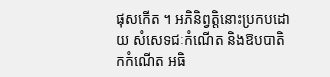ផុសកើត ។ អភិនិព្វត្តិនោះប្រកបដោយ សំសេទជៈកំណើត និងឱបបាតិកកំណើត អធិ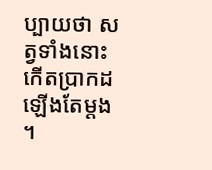ប្បាយថា សត្វទាំងនោះ កើតប្រាកដឡើងតែម្តង ។